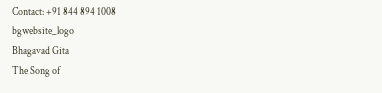Contact: +91 844 894 1008
bgwebsite_logo
Bhagavad Gita
The Song of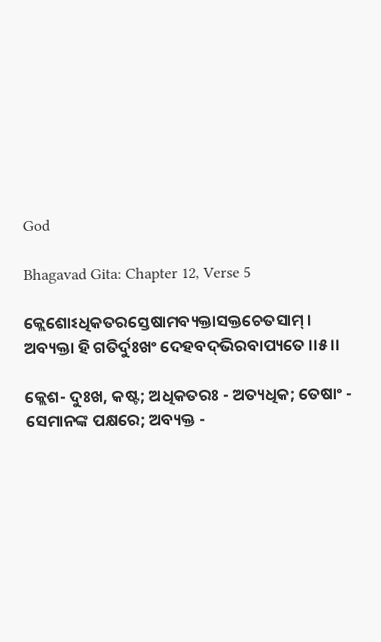God

Bhagavad Gita: Chapter 12, Verse 5

କ୍ଲେଶୋଽଧିକତରସ୍ତେଷାମବ୍ୟକ୍ତାସକ୍ତଚେତସାମ୍ ।
ଅବ୍ୟକ୍ତା ହି ଗତିର୍ଦୁଃଖଂ ଦେହବଦ୍‌ଭିରବାପ୍ୟତେ ।।୫।।

କ୍ଲେଶ- ଦୁଃଖ, କଷ୍ଟ; ଅଧିକତରଃ - ଅତ୍ୟଧିକ; ତେଷାଂ - ସେମାନଙ୍କ ପକ୍ଷରେ; ଅବ୍ୟକ୍ତ -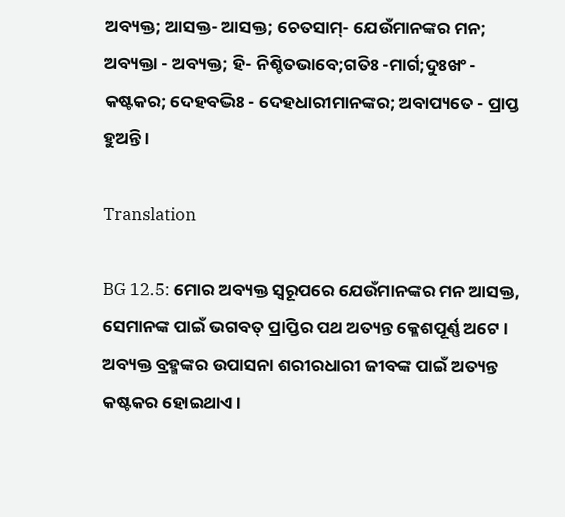ଅବ୍ୟକ୍ତ; ଆସକ୍ତ- ଆସକ୍ତ; ଚେତସାମ୍‌- ଯେଉଁମାନଙ୍କର ମନ; ଅବ୍ୟକ୍ତା - ଅବ୍ୟକ୍ତ; ହି- ନିଶ୍ଚିତଭାବେ;ଗତିଃ -ମାର୍ଗ;ଦୁଃଖଂ - କଷ୍ଟକର; ଦେହବଦ୍ଭିଃ - ଦେହଧାରୀମାନଙ୍କର; ଅବାପ୍ୟତେ - ପ୍ରାପ୍ତ ହୁଅନ୍ତି ।

Translation

BG 12.5: ମୋର ଅବ୍ୟକ୍ତ ସ୍ୱରୂପରେ ଯେଉଁମାନଙ୍କର ମନ ଆସକ୍ତ, ସେମାନଙ୍କ ପାଇଁ ଭଗବତ୍ ପ୍ରାପ୍ତିର ପଥ ଅତ୍ୟନ୍ତ କ୍ଳେଶପୂର୍ଣ୍ଣ ଅଟେ । ଅବ୍ୟକ୍ତ ବ୍ରହ୍ମଙ୍କର ଉପାସନା ଶରୀରଧାରୀ ଜୀବଙ୍କ ପାଇଁ ଅତ୍ୟନ୍ତ କଷ୍ଟକର ହୋଇଥାଏ ।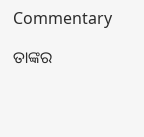Commentary

ତାଙ୍କର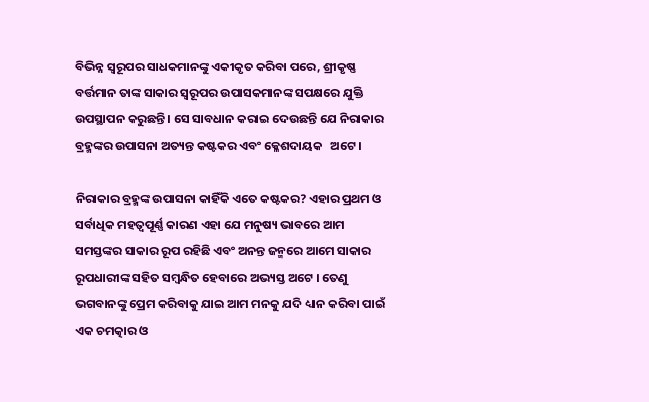ବିଭିନ୍ନ ସ୍ୱରୂପର ସାଧକମାନଙ୍କୁ ଏକୀକୃତ କରିବା ପରେ, ଶ୍ରୀକୃଷ୍ଣ ବର୍ତ୍ତମାନ ତାଙ୍କ ସାକାର ସ୍ୱରୂପର ଉପାସକମାନଙ୍କ ସପକ୍ଷରେ ଯୁକ୍ତି ଉପସ୍ଥାପନ କରୁଛନ୍ତି । ସେ ସାବଧାନ କରାଇ ଦେଉଛନ୍ତି ଯେ ନିରାକାର ବ୍ରହ୍ମଙ୍କର ଉପାସନା ଅତ୍ୟନ୍ତ କଷ୍ଟକର ଏବଂ କ୍ଳେଶଦାୟକ   ଅଟେ ।

ନିରାକାର ବ୍ରହ୍ମଙ୍କ ଉପାସନା କାହିଁକି ଏତେ କଷ୍ଟକର? ଏହାର ପ୍ରଥମ ଓ ସର୍ବାଧିକ ମହତ୍ୱପୂର୍ଣ୍ଣ କାରଣ ଏହା ଯେ ମନୁଷ୍ୟ ଭାବରେ ଆମ ସମସ୍ତଙ୍କର ସାକାର ରୂପ ରହିଛି ଏବଂ ଅନନ୍ତ ଜନ୍ମରେ ଆମେ ସାକାର ରୂପଧାରୀଙ୍କ ସହିତ ସମ୍ବନ୍ଧିତ ହେବାରେ ଅଭ୍ୟସ୍ତ ଅଟେ । ତେଣୁ ଭଗବାନଙ୍କୁ ପ୍ରେମ କରିବାକୁ ଯାଇ ଆମ ମନକୁ ଯଦି ଧ୍ୟାନ କରିବା ପାଇଁ ଏକ ଚମତ୍କାର ଓ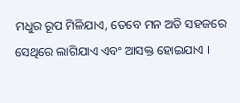ମଧୁର ରୂପ ମିଳିଯାଏ, ତେବେ ମନ ଅତି ସହଜରେ ସେଥିରେ ଲାଗିଯାଏ ଏବଂ ଆସକ୍ତ ହୋଇଯାଏ ।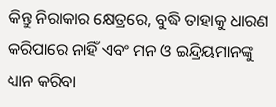କିନ୍ତୁ ନିରାକାର କ୍ଷେତ୍ରରେ, ବୁଦ୍ଧି ତାହାକୁ ଧାରଣ କରିପାରେ ନାହିଁ ଏବଂ ମନ ଓ ଇନ୍ଦ୍ରିୟମାନଙ୍କୁ ଧ୍ୟାନ କରିବା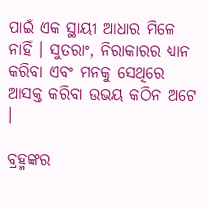ପାଇଁ ଏକ ସ୍ଥାୟୀ ଆଧାର ମିଳେ ନାହିଁ । ସୁତରାଂ, ନିରାକାରର ଧ୍ୟାନ କରିବା ଏବଂ ମନକୁ ସେଥିରେ ଆସକ୍ତ କରିବା ଉଭୟ କଠିନ ଅଟେ ।

ବ୍ରହ୍ମଙ୍କର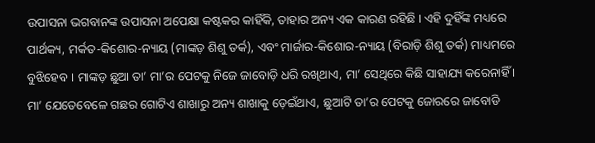ଉପାସନା ଭଗବାନଙ୍କ ଉପାସନା ଅପେକ୍ଷା କଷ୍ଟକର କାହିଁକି, ତାହାର ଅନ୍ୟ ଏକ କାରଣ ରହିଛି । ଏହି ଦୁହିଁଙ୍କ ମଧ୍ୟରେ ପାର୍ଥକ୍ୟ, ମର୍କତ-କିଶୋର-ନ୍ୟାୟ (ମାଙ୍କଡ଼ ଶିଶୁ ତର୍କ), ଏବଂ ମାର୍ଜାର-କିଶୋର-ନ୍ୟାୟ (ବିରାଡ଼ି ଶିଶୁ ତର୍କ) ମାଧ୍ୟମରେ ବୁଝିହେବ । ମାଙ୍କଡ଼ ଛୁଆ ତା’ ମା’ର ପେଟକୁ ନିଜେ ଜାବୋଡ଼ି ଧରି ରଖିଥାଏ, ମା’ ସେଥିରେ କିଛି ସାହାଯ୍ୟ କରେନାହିଁ । ମା’ ଯେତେବେଳେ ଗଛର ଗୋଟିଏ ଶାଖାରୁ ଅନ୍ୟ ଶାଖାକୁ ଡ଼େଇଁଥାଏ, ଛୁଆଟି ତା’ର ପେଟକୁ ଜୋରରେ ଜାବୋଡି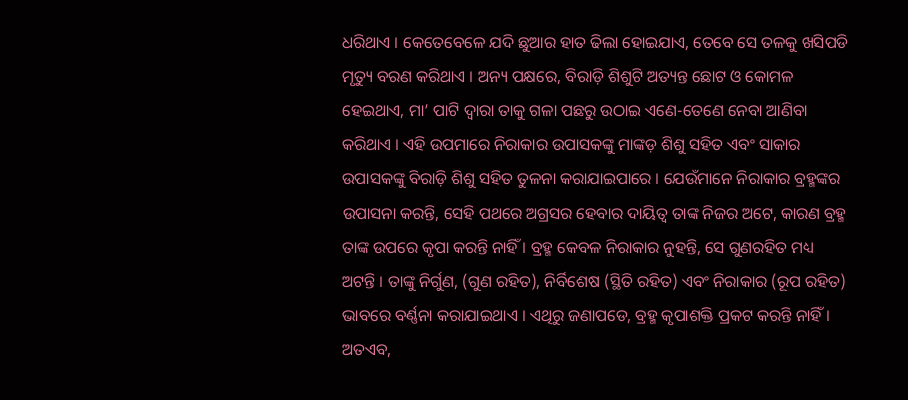ଧରିଥାଏ । କେତେବେଳେ ଯଦି ଛୁଆର ହାତ ଢିଲା ହୋଇଯାଏ, ତେବେ ସେ ତଳକୁ ଖସିପଡି ମୃତ୍ୟୁ ବରଣ କରିଥାଏ । ଅନ୍ୟ ପକ୍ଷରେ, ବିରାଡ଼ି ଶିଶୁଟି ଅତ୍ୟନ୍ତ ଛୋଟ ଓ କୋମଳ ହେଇଥାଏ, ମା’ ପାଟି ଦ୍ୱାରା ତାକୁ ଗଳା ପଛରୁ ଉଠାଇ ଏଣେ-ତେଣେ ନେବା ଆଣିବା କରିଥାଏ । ଏହି ଉପମାରେ ନିରାକାର ଉପାସକଙ୍କୁ ମାଙ୍କଡ଼ ଶିଶୁ ସହିତ ଏବଂ ସାକାର ଉପାସକଙ୍କୁ ବିରାଡ଼ି ଶିଶୁ ସହିତ ତୁଳନା କରାଯାଇପାରେ । ଯେଉଁମାନେ ନିରାକାର ବ୍ରହ୍ମଙ୍କର ଉପାସନା କରନ୍ତି, ସେହି ପଥରେ ଅଗ୍ରସର ହେବାର ଦାୟିତ୍ୱ ତାଙ୍କ ନିଜର ଅଟେ, କାରଣ ବ୍ରହ୍ମ ତାଙ୍କ ଉପରେ କୃପା କରନ୍ତି ନାହିଁ । ବ୍ରହ୍ମ କେବଳ ନିରାକାର ନୁହନ୍ତି, ସେ ଗୁଣରହିତ ମଧ୍ୟ ଅଟନ୍ତି । ତାଙ୍କୁ ନିର୍ଗୁଣ, (ଗୁଣ ରହିତ), ନିର୍ବିଶେଷ (ସ୍ଥିତି ରହିତ) ଏବଂ ନିରାକାର (ରୂପ ରହିତ) ଭାବରେ ବର୍ଣ୍ଣନା କରାଯାଇଥାଏ । ଏଥିରୁ ଜଣାପଡେ, ବ୍ରହ୍ମ କୃପାଶକ୍ତି ପ୍ରକଟ କରନ୍ତି ନାହିଁ । ଅତଏବ,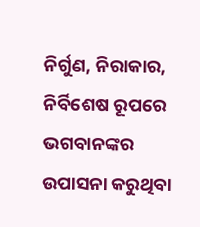ନିର୍ଗୁଣ, ନିରାକାର, ନିର୍ବିଶେଷ ରୂପରେ ଭଗବାନଙ୍କର ଉପାସନା କରୁଥିବା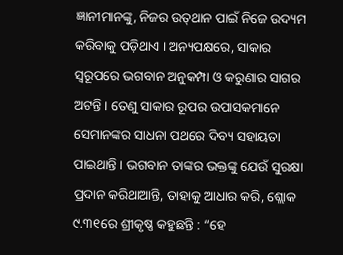ଜ୍ଞାନୀମାନଙ୍କୁ, ନିଜର ଉତ୍‌ଥାନ ପାଇଁ ନିଜେ ଉଦ୍ୟମ କରିବାକୁ ପଡ଼ିଥାଏ । ଅନ୍ୟପକ୍ଷରେ, ସାକାର ସ୍ୱରୂପରେ ଭଗବାନ ଅନୁକମ୍ପା ଓ କରୁଣାର ସାଗର ଅଟନ୍ତି । ତେଣୁ ସାକାର ରୂପର ଉପାସକମାନେ ସେମାନଙ୍କର ସାଧନା ପଥରେ ଦିବ୍ୟ ସହାୟତା ପାଇଥାନ୍ତି । ଭଗବାନ ତାଙ୍କର ଭକ୍ତଙ୍କୁ ଯେଉଁ ସୁରକ୍ଷା ପ୍ରଦାନ କରିଥାଆନ୍ତି, ତାହାକୁ ଆଧାର କରି, ଶ୍ଲୋକ ୯.୩୧ରେ ଶ୍ରୀକୃଷ୍ଣ କହୁଛନ୍ତି : “ହେ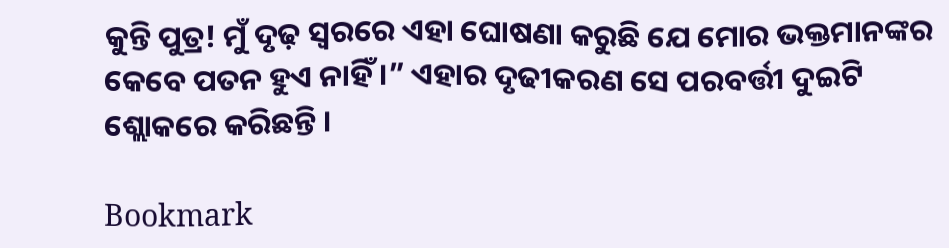କୁନ୍ତି ପୁତ୍ର! ମୁଁ ଦୃଢ଼ ସ୍ୱରରେ ଏହା ଘୋଷଣା କରୁଛି ଯେ ମୋର ଭକ୍ତମାନଙ୍କର କେବେ ପତନ ହୁଏ ନାହିଁ ।” ଏହାର ଦୃଢୀକରଣ ସେ ପରବର୍ତ୍ତୀ ଦୁଇଟି ଶ୍ଲୋକରେ କରିଛନ୍ତି ।

Bookmark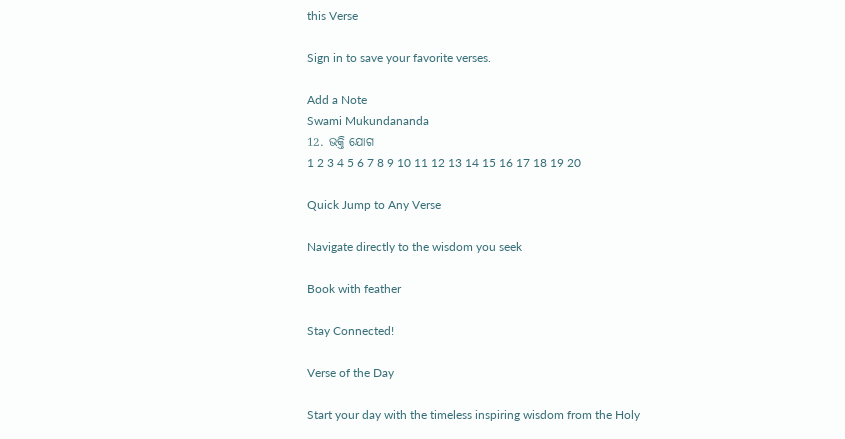this Verse

Sign in to save your favorite verses.

Add a Note
Swami Mukundananda
12. ଭକ୍ତି ଯୋଗ
1 2 3 4 5 6 7 8 9 10 11 12 13 14 15 16 17 18 19 20

Quick Jump to Any Verse

Navigate directly to the wisdom you seek

Book with feather

Stay Connected!

Verse of the Day

Start your day with the timeless inspiring wisdom from the Holy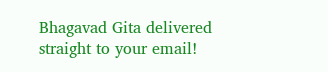Bhagavad Gita delivered straight to your email!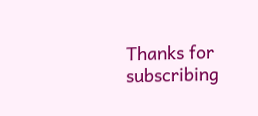Thanks for subscribing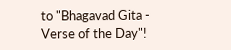to "Bhagavad Gita - Verse of the Day"!